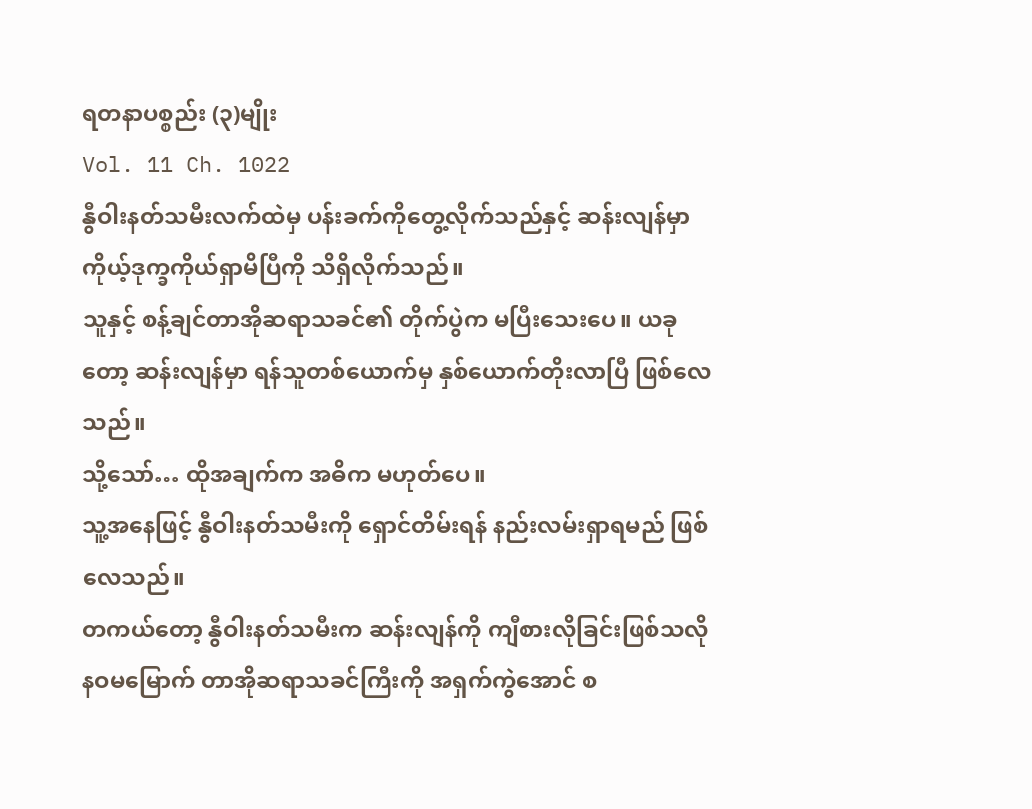ရတနာပစ္စည်း (၃)မျိုး
Vol. 11 Ch. 1022
နွီဝါးနတ်သမီးလက်ထဲမှ ပန်းခက်ကိုတွေ့လိုက်သည်နှင့် ဆန်းလျန်မှာ ကိုယ့်ဒုက္ခကိုယ်ရှာမိပြီကို သိရှိလိုက်သည်။
သူနှင့် စန့်ချင်တာအိုဆရာသခင်၏ တိုက်ပွဲက မပြီးသေးပေ။ ယခုတော့ ဆန်းလျန်မှာ ရန်သူတစ်ယောက်မှ နှစ်ယောက်တိုးလာပြီ ဖြစ်လေသည်။
သို့သော်… ထိုအချက်က အဓိက မဟုတ်ပေ။
သူ့အနေဖြင့် နွီဝါးနတ်သမီးကို ရှောင်တိမ်းရန် နည်းလမ်းရှာရမည် ဖြစ်လေသည်။
တကယ်တော့ နွီဝါးနတ်သမီးက ဆန်းလျန်ကို ကျီစားလိုခြင်းဖြစ်သလို နဝမမြောက် တာအိုဆရာသခင်ကြီးကို အရှက်ကွဲအောင် စ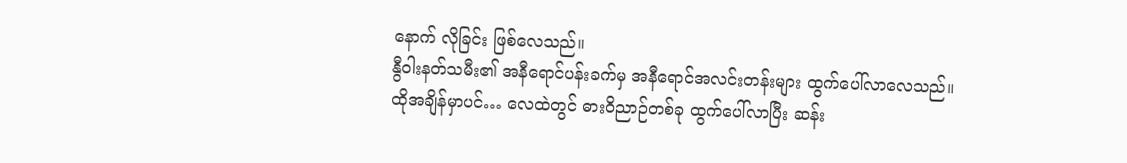နောက် လိုခြင်း ဖြစ်လေသည်။
နွီဝါးနတ်သမီး၏ အနီရောင်ပန်းခက်မှ အနီရောင်အလင်းတန်းများ ထွက်ပေါ်လာလေသည်။
ထိုအချိန်မှာပင်… လေထဲတွင် ဓားဝိညာဉ်တစ်ခု ထွက်ပေါ်လာပြီး ဆန်း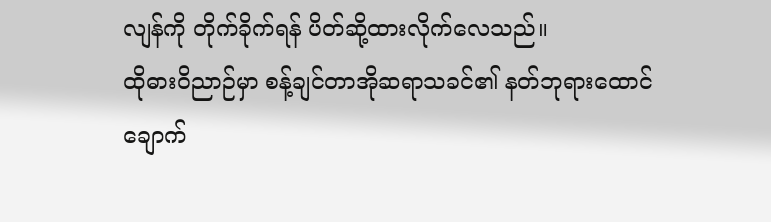လျန်ကို တိုက်ခိုက်ရန် ပိတ်ဆို့ထားလိုက်လေသည်။
ထိုဓားဝိညာဉ်မှာ စန့်ချင်တာအိုဆရာသခင်၏ နတ်ဘုရားထောင်ချောက်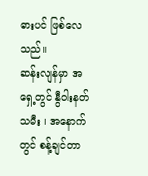ဓားပင် ဖြစ်လေသည်။
ဆန်းလျန်မှာ အရှေ့တွင် နွီဝါးနတ်သမီး ၊ အနောက်တွင် စန့်ချင်တာ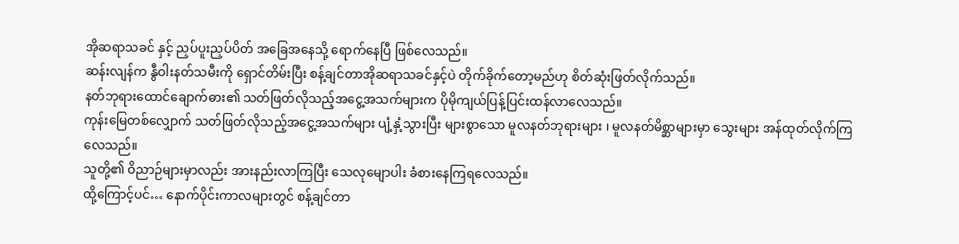အိုဆရာသခင် နှင့် ညှပ်ပူးညှပ်ပိတ် အခြေအနေသို့ ရောက်နေပြီ ဖြစ်လေသည်။
ဆန်းလျန်က နွီဝါးနတ်သမီးကို ရှောင်တိမ်းပြီး စန့်ချင်တာအိုဆရာသခင်နှင့်ပဲ တိုက်ခိုက်တော့မည်ဟု စိတ်ဆုံးဖြတ်လိုက်သည်။
နတ်ဘုရားထောင်ချောက်ဓား၏ သတ်ဖြတ်လိုသည့်အငွေ့အသက်များက ပိုမိုကျယ်ပြန့်ပြင်းထန်လာလေသည်။
ကုန်းမြေတစ်လျှောက် သတ်ဖြတ်လိုသည့်အငွေ့အသက်များ ပျံ့နှံ့သွားပြီး များစွာသော မူလနတ်ဘုရားများ ၊ မူလနတ်မိစ္ဆာများမှာ သွေးများ အန်ထုတ်လိုက်ကြလေသည်။
သူတို့၏ ဝိညာဉ်များမှာလည်း အားနည်းလာကြပြီး သေလုမျောပါး ခံစားနေကြရလေသည်။
ထို့ကြောင့်ပင်… နောက်ပိုင်းကာလများတွင် စန့်ချင်တာ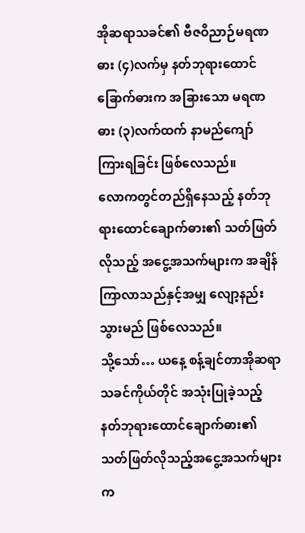အိုဆရာသခင်၏ ဗီဇဝိညာဉ်မရဏဓား (၄)လက်မှ နတ်ဘုရားထောင်ခြောက်ဓားက အခြားသော မရဏဓား (၃)လက်ထက် နာမည်ကျော်ကြားရခြင်း ဖြစ်လေသည်။
လောကတွင်တည်ရှိနေသည့် နတ်ဘုရားထောင်ချောက်ဓား၏ သတ်ဖြတ်လိုသည့် အငွေ့အသက်များက အချိန်ကြာလာသည်နှင့်အမျှ လျော့နည်းသွားမည် ဖြစ်လေသည်။
သို့သော်… ယနေ့ စန့်ချင်တာအိုဆရာသခင်ကိုယ်တိုင် အသုံးပြုခဲ့သည့် နတ်ဘုရားထောင်ချောက်ဓား၏ သတ်ဖြတ်လိုသည့်အငွေ့အသက်များက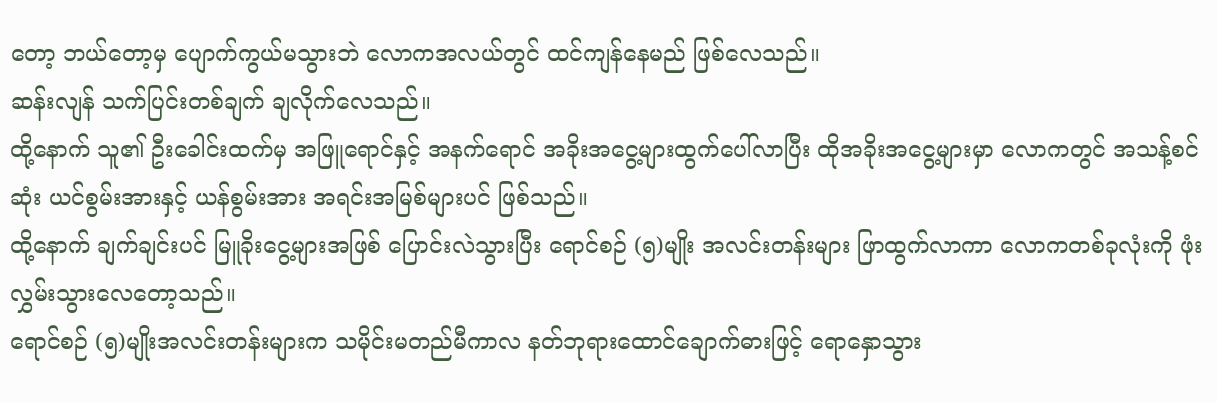တော့ ဘယ်တော့မှ ပျောက်ကွယ်မသွားဘဲ လောကအလယ်တွင် ထင်ကျန်နေမည် ဖြစ်လေသည်။
ဆန်းလျန် သက်ပြင်းတစ်ချက် ချလိုက်လေသည်။
ထို့နောက် သူ၏ ဦးခေါင်းထက်မှ အဖြူရောင်နှင့် အနက်ရောင် အခိုးအငွေ့များထွက်ပေါ်လာပြီး ထိုအခိုးအငွေ့များမှာ လောကတွင် အသန့်စင်ဆုံး ယင်စွမ်းအားနှင့် ယန်စွမ်းအား အရင်းအမြစ်များပင် ဖြစ်သည်။
ထို့နောက် ချက်ချင်းပင် မြူခိုးငွေ့များအဖြစ် ပြောင်းလဲသွားပြီး ရောင်စဉ် (၅)မျိုး အလင်းတန်းများ ဖြာထွက်လာကာ လောကတစ်ခုလုံးကို ဖုံးလွှမ်းသွားလေတော့သည်။
ရောင်စဉ် (၅)မျိုးအလင်းတန်းများက သမိုင်းမတည်မီကာလ နတ်ဘုရားထောင်ချောက်ဓားဖြင့် ရောနှောသွား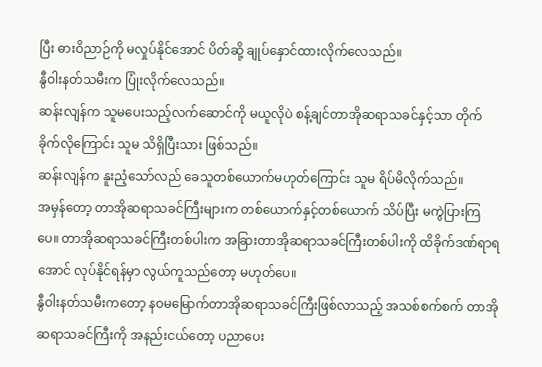ပြီး ဓားဝိညာဉ်ကို မလှုပ်နိုင်အောင် ပိတ်ဆို့ ချုပ်နှောင်ထားလိုက်လေသည်။
နွီဝါးနတ်သမီးက ပြုံးလိုက်လေသည်။
ဆန်းလျန်က သူမပေးသည့်လက်ဆောင်ကို မယူလိုပဲ စန့်ချင်တာအိုဆရာသခင်နှင့်သာ တိုက်ခိုက်လိုကြောင်း သူမ သိရှိပြီးသား ဖြစ်သည်။
ဆန်းလျန်က နူးညံ့သော်လည် ခေသူတစ်ယောက်မဟုတ်ကြောင်း သူမ ရိပ်မိလိုက်သည်။
အမှန်တော့ တာအိုဆရာသခင်ကြီးများက တစ်ယောက်နှင့်တစ်ယောက် သိပ်ပြီး မကွဲပြားကြပေ။ တာအိုဆရာသခင်ကြီးတစ်ပါးက အခြားတာအိုဆရာသခင်ကြီးတစ်ပါးကို ထိခိုက်ဒဏ်ရာရအောင် လုပ်နိုင်ရန်မှာ လွယ်ကူသည်တော့ မဟုတ်ပေ။
နွီဝါးနတ်သမီးကတော့ နဝမမြောက်တာအိုဆရာသခင်ကြီးဖြစ်လာသည့် အသစ်စက်စက် တာအိုဆရာသခင်ကြီးကို အနည်းငယ်တော့ ပညာပေး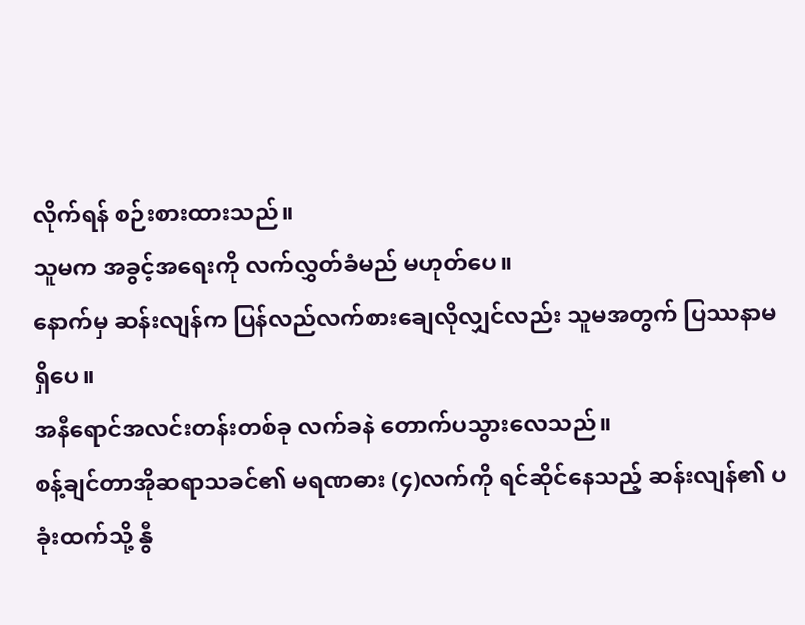လိုက်ရန် စဉ်းစားထားသည်။
သူမက အခွင့်အရေးကို လက်လွှတ်ခံမည် မဟုတ်ပေ။
နောက်မှ ဆန်းလျန်က ပြန်လည်လက်စားချေလိုလျှင်လည်း သူမအတွက် ပြဿနာမရှိပေ။
အနီရောင်အလင်းတန်းတစ်ခု လက်ခနဲ တောက်ပသွားလေသည်။
စန့်ချင်တာအိုဆရာသခင်၏ မရဏဓား (၄)လက်ကို ရင်ဆိုင်နေသည့် ဆန်းလျန်၏ ပခုံးထက်သို့ နွီ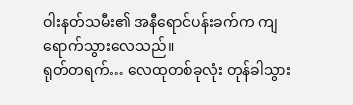ဝါးနတ်သမီး၏ အနီရောင်ပန်းခက်က ကျရောက်သွားလေသည်။
ရုတ်တရက်… လေထုတစ်ခုလုံး တုန်ခါသွား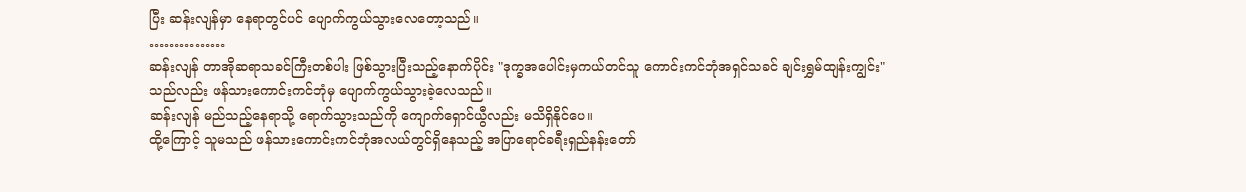ပြီး ဆန်းလျန်မှာ နေရာတွင်ပင် ပျောက်ကွယ်သွားလေတော့သည်။
……………
ဆန်းလျန် တာအိုဆရာသခင်ကြီးတစ်ပါး ဖြစ်သွားပြီးသည့်နောက်ပိုင်း "ဒုက္ခအပေါင်းမှကယ်တင်သူ ကောင်းကင်ဘုံအရှင်သခင် ချင်းရွှမ်ထျန်းကျွင်း" သည်လည်း ဖန်သားကောင်းကင်ဘုံမှ ပျောက်ကွယ်သွားခဲ့လေသည်။
ဆန်းလျန် မည်သည့်နေရာသို့ ရောက်သွားသည်ကို ကျောက်ရှောင်ယွီလည်း မသိရှိနိုင်ပေ။
ထို့ကြောင့် သူမသည် ဖန်သားကောင်းကင်ဘုံအလယ်တွင်ရှိနေသည့် အပြာရောင်ခရီးရှည်နန်းတော်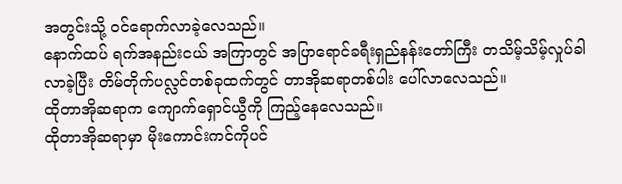အတွင်းသို့ ဝင်ရောက်လာခဲ့လေသည်။
နောက်ထပ် ရက်အနည်းငယ် အကြာတွင် အပြာရောင်ခရီးရှည်နန်းတော်ကြီး တသိမ့်သိမ့်လှုပ်ခါလာခဲ့ပြီး တိမ်တိုက်ပလ္လင်တစ်ခုထက်တွင် တာအိုဆရာတစ်ပါး ပေါ်လာလေသည်။
ထိုတာအိုဆရာက ကျောက်ရှောင်ယွီကို ကြည့်နေလေသည်။
ထိုတာအိုဆရာမှာ မိုးကောင်းကင်ကိုပင်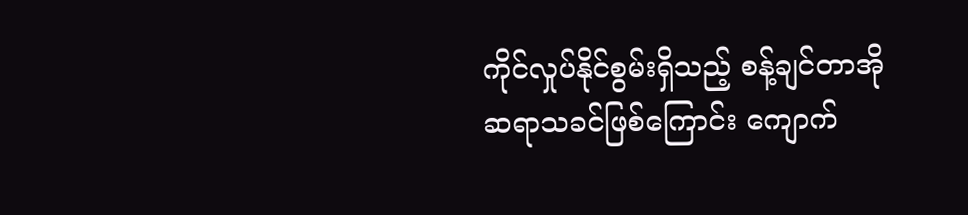ကိုင်လှုပ်နိုင်စွမ်းရှိသည့် စန့်ချင်တာအိုဆရာသခင်ဖြစ်ကြောင်း ကျောက်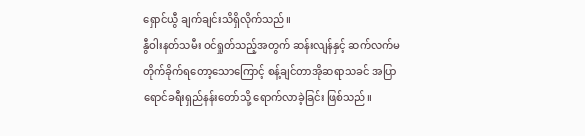ရှောင်ယွီ ချက်ချင်းသိရှိလိုက်သည်။
နွီဝါးနတ်သမီး ဝင်ရှုတ်သည့်အတွက် ဆန်းလျန်နှင့် ဆက်လက်မတိုက်ခိုက်ရတော့သောကြောင့် စန့်ချင်တာအိုဆရာသခင် အပြာရောင်ခရီးရှည်နန်းတော်သို့ ရောက်လာခဲ့ခြင်း ဖြစ်သည်။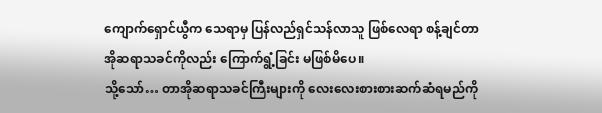ကျောက်ရှောင်ယွီက သေရာမှ ပြန်လည်ရှင်သန်လာသူ ဖြစ်လေရာ စန့်ချင်တာအိုဆရာသခင်ကိုလည်း ကြောက်ရွံ့ခြင်း မဖြစ်မိပေ။
သို့သော်… တာအိုဆရာသခင်ကြီးများကို လေးလေးစားစားဆက်ဆံရမည်ကို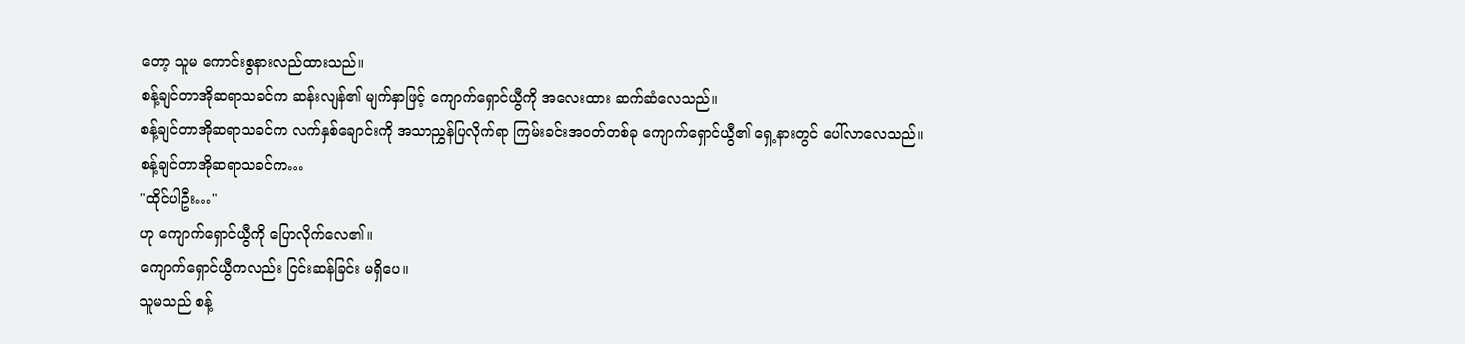တော့ သူမ ကောင်းစွနားလည်ထားသည်။
စန့်ချင်တာအိုဆရာသခင်က ဆန်းလျန်၏ မျက်နှာဖြင့် ကျောက်ရှောင်ယွီကို အလေးထား ဆက်ဆံလေသည်။
စန့်ချင်တာအိုဆရာသခင်က လက်နှစ်ချောင်းကို အသာညွှန်ပြလိုက်ရာ ကြမ်းခင်းအဝတ်တစ်ခု ကျောက်ရှောင်ယွီ၏ ရှေ့နားတွင် ပေါ်လာလေသည်။
စန့်ချင်တာအိုဆရာသခင်က…
"ထိုင်ပါဦး…"
ဟု ကျောက်ရှောင်ယွီကို ပြောလိုက်လေ၏။
ကျောက်ရှောင်ယွီကလည်း ငြင်းဆန်ခြင်း မရှိပေ။
သူမသည် စန့်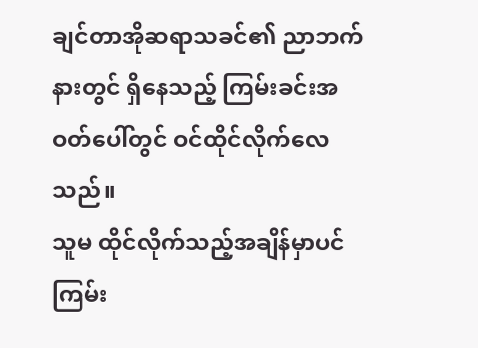ချင်တာအိုဆရာသခင်၏ ညာဘက်နားတွင် ရှိနေသည့် ကြမ်းခင်းအဝတ်ပေါ်တွင် ဝင်ထိုင်လိုက်လေသည်။
သူမ ထိုင်လိုက်သည့်အချိန်မှာပင် ကြမ်း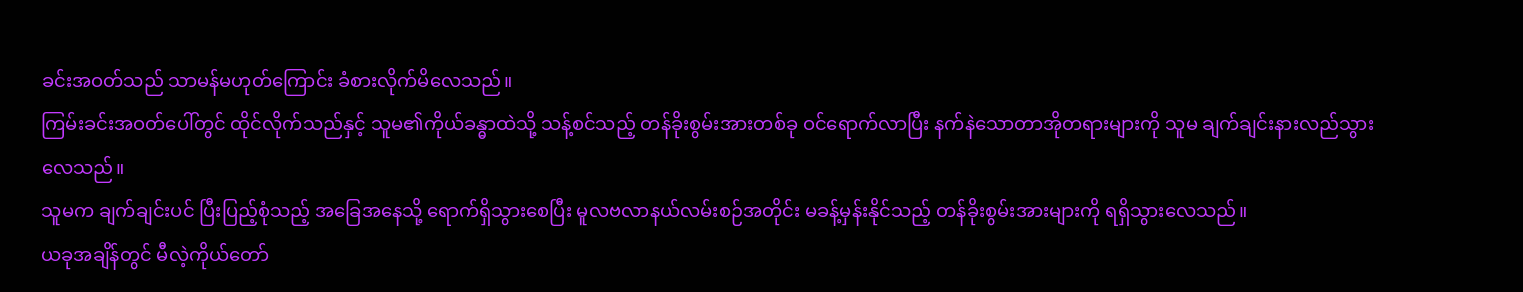ခင်းအဝတ်သည် သာမန်မဟုတ်ကြောင်း ခံစားလိုက်မိလေသည်။
ကြမ်းခင်းအဝတ်ပေါ်တွင် ထိုင်လိုက်သည်နှင့် သူမ၏ကိုယ်ခန္ဓာထဲသို့ သန့်စင်သည့် တန်ခိုးစွမ်းအားတစ်ခု ဝင်ရောက်လာပြီး နက်နဲသောတာအိုတရားများကို သူမ ချက်ချင်းနားလည်သွားလေသည်။
သူမက ချက်ချင်းပင် ပြီးပြည့်စုံသည့် အခြေအနေသို့ ရောက်ရှိသွားစေပြီး မူလဗလာနယ်လမ်းစဉ်အတိုင်း မခန့်မှန်းနိုင်သည့် တန်ခိုးစွမ်းအားများကို ရရှိသွားလေသည်။
ယခုအချိန်တွင် မီလဲ့ကိုယ်တော်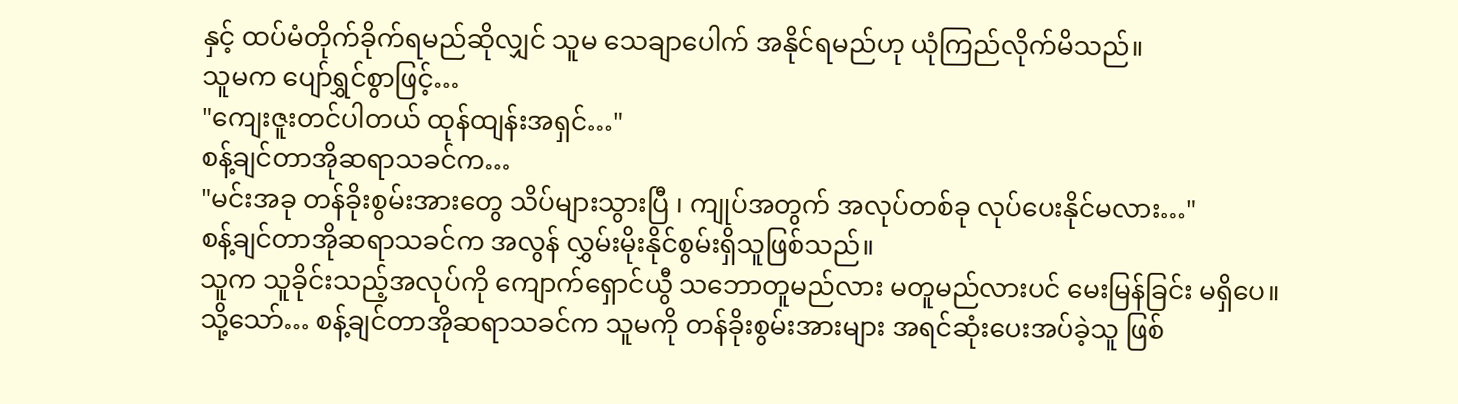နှင့် ထပ်မံတိုက်ခိုက်ရမည်ဆိုလျှင် သူမ သေချာပေါက် အနိုင်ရမည်ဟု ယုံကြည်လိုက်မိသည်။
သူမက ပျော်ရွှင်စွာဖြင့်…
"ကျေးဇူးတင်ပါတယ် ထုန်ထျန်းအရှင်…"
စန့်ချင်တာအိုဆရာသခင်က…
"မင်းအခု တန်ခိုးစွမ်းအားတွေ သိပ်များသွားပြီ ၊ ကျုပ်အတွက် အလုပ်တစ်ခု လုပ်ပေးနိုင်မလား…"
စန့်ချင်တာအိုဆရာသခင်က အလွန် လွှမ်းမိုးနိုင်စွမ်းရှိသူဖြစ်သည်။
သူက သူခိုင်းသည့်အလုပ်ကို ကျောက်ရှောင်ယွီ သဘောတူမည်လား မတူမည်လားပင် မေးမြန်ခြင်း မရှိပေ။
သို့သော်… စန့်ချင်တာအိုဆရာသခင်က သူမကို တန်ခိုးစွမ်းအားများ အရင်ဆုံးပေးအပ်ခဲ့သူ ဖြစ်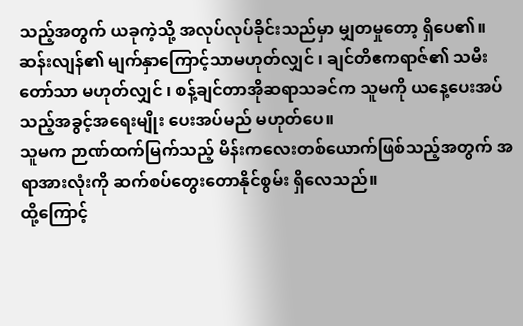သည့်အတွက် ယခုကဲ့သို့ အလုပ်လုပ်ခိုင်းသည်မှာ မျှတမှုတော့ ရှိပေ၏။
ဆန်းလျန်၏ မျက်နှာကြောင့်သာမဟုတ်လျှင် ၊ ချင်တိဧကရာဇ်၏ သမီးတော်သာ မဟုတ်လျှင် ၊ စန့်ချင်တာအိုဆရာသခင်က သူမကို ယနေ့ပေးအပ်သည့်အခွင့်အရေးမျိုး ပေးအပ်မည် မဟုတ်ပေ။
သူမက ဉာဏ်ထက်မြက်သည့် မိန်းကလေးတစ်ယောက်ဖြစ်သည့်အတွက် အရာအားလုံးကို ဆက်စပ်တွေးတောနိုင်စွမ်း ရှိလေသည်။
ထို့ကြောင့်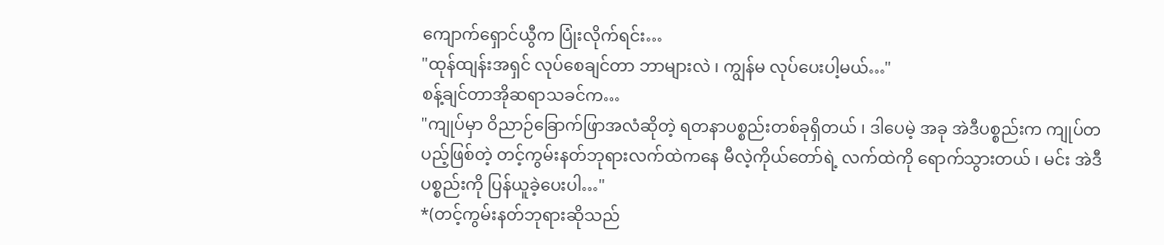ကျောက်ရှောင်ယွီက ပြုံးလိုက်ရင်း…
"ထုန်ထျန်းအရှင် လုပ်စေချင်တာ ဘာများလဲ ၊ ကျွန်မ လုပ်ပေးပါ့မယ်…"
စန့်ချင်တာအိုဆရာသခင်က…
"ကျုပ်မှာ ဝိညာဉ်ခြောက်ဖြာအလံဆိုတဲ့ ရတနာပစ္စည်းတစ်ခုရှိတယ် ၊ ဒါပေမဲ့ အခု အဲဒီပစ္စည်းက ကျုပ်တပည့်ဖြစ်တဲ့ တင့်ကွမ်းနတ်ဘုရားလက်ထဲကနေ မီလဲ့ကိုယ်တော်ရဲ့ လက်ထဲကို ရောက်သွားတယ် ၊ မင်း အဲဒီပစ္စည်းကို ပြန်ယူခဲ့ပေးပါ…"
*(တင့်ကွမ်းနတ်ဘုရားဆိုသည်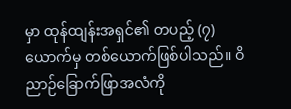မှာ ထုန်ထျန်းအရှင်၏ တပည့် (၇)ယောက်မှ တစ်ယောက်ဖြစ်ပါသည်။ ဝိညာဉ်ခြောက်ဖြာအလံကို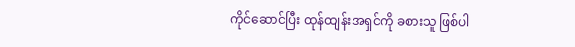ကိုင်ဆောင်ပြီး ထုန်ထျန်းအရှင်ကို ခစားသူ ဖြစ်ပါ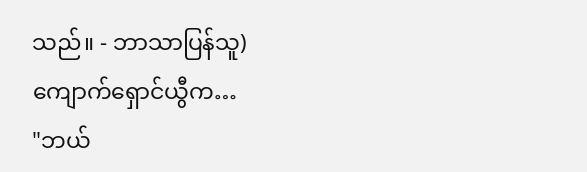သည်။ - ဘာသာပြန်သူ)
ကျောက်ရှောင်ယွီက…
"ဘယ်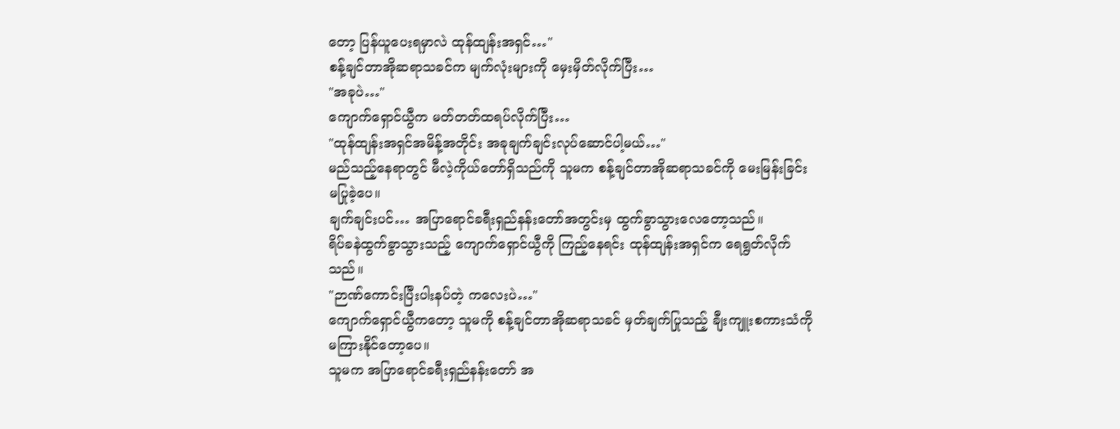တော့ ပြန်ယူပေးရမှာလဲ ထုန်ထျန်းအရှင်…"
စန့်ချင်တာအိုဆရာသခင်က မျက်လုံးများကို မှေးမှိတ်လိုက်ပြီး…
"အခုပဲ…"
ကျောက်ရှောင်ယွီက မတ်တတ်ထရပ်လိုက်ပြီး…
"ထုန်ထျန်းအရှင်အမိန့်အတိုင်း အခုချက်ချင်းလုပ်ဆောင်ပါ့မယ်…"
မည်သည့်နေရာတွင် မီလဲ့ကိုယ်တော်ရှိသည်ကို သူမက စန့်ချင်တာအိုဆရာသခင်ကို မေးမြန်းခြင်း မပြုခဲ့ပေ။
ချက်ချင်းပင်… အပြာရောင်ခရီးရှည်နန်းတော်အတွင်းမှ ထွက်ခွာသွားလေတော့သည်။
ရိပ်ခနဲထွက်ခွာသွားသည့် ကျောက်ရှောင်ယွီကို ကြည့်နေရင်း ထုန်ထျန်းအရှင်က ရေရွတ်လိုက်သည်။
"ဉာဏ်ကောင်းပြီးပါးနပ်တဲ့ ကလေးပဲ…"
ကျောက်ရှောင်ယွီကတော့ သူမကို စန့်ချင်တာအိုဆရာသခင် မှတ်ချက်ပြုသည့် ချီးကျူးစကားသံကို မကြားနိုင်တော့ပေ။
သူမက အပြာရောင်ခရီးရှည်နန်းတော် အ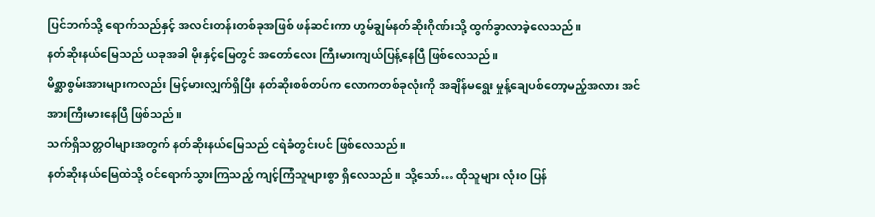ပြင်ဘက်သို့ ရောက်သည်နှင့် အလင်းတန်းတစ်ခုအဖြစ် ဖန်ဆင်းကာ ဟွမ်ချွမ်နတ်ဆိုးဂိုဏ်းသို့ ထွက်ခွာလာခဲ့လေသည်။
နတ်ဆိုးနယ်မြေသည် ယခုအခါ မိုးနှင့်မြေတွင် အတော်လေး ကြီးမားကျယ်ပြန့်နေပြီ ဖြစ်လေသည်။
မိစ္ဆာစွမ်းအားများကလည်း မြင့်မားလျှက်ရှိပြီး နတ်ဆိုးစစ်တပ်က လောကတစ်ခုလုံးကို အချိန်မရွေး မှုန့်ချေပစ်တော့မည့်အလား အင်အားကြီးမားနေပြီ ဖြစ်သည်။
သက်ရှိသတ္တဝါများအတွက် နတ်ဆိုးနယ်မြေသည် ငရဲခံတွင်းပင် ဖြစ်လေသည်။
နတ်ဆိုးနယ်မြေထဲသို့ ဝင်ရောက်သွားကြသည့် ကျင့်ကြံသူများစွာ ရှိလေသည်။ သို့သော်… ထိုသူများ လုံး၀ ပြန်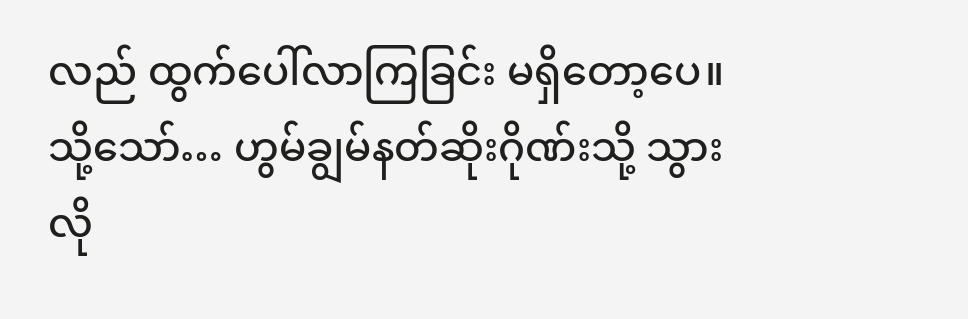လည် ထွက်ပေါ်လာကြခြင်း မရှိတော့ပေ။
သို့သော်… ဟွမ်ချွမ်နတ်ဆိုးဂိုဏ်းသို့ သွားလို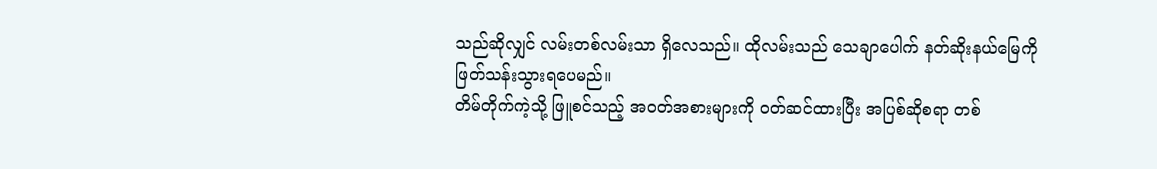သည်ဆိုလျှင် လမ်းတစ်လမ်းသာ ရှိလေသည်။ ထိုလမ်းသည် သေချာပေါက် နတ်ဆိုးနယ်မြေကို ဖြတ်သန်းသွားရပေမည်။
တိမ်တိုက်ကဲ့သို့ ဖြူစင်သည့် အဝတ်အစားများကို ဝတ်ဆင်ထားပြီး အပြစ်ဆိုစရာ တစ်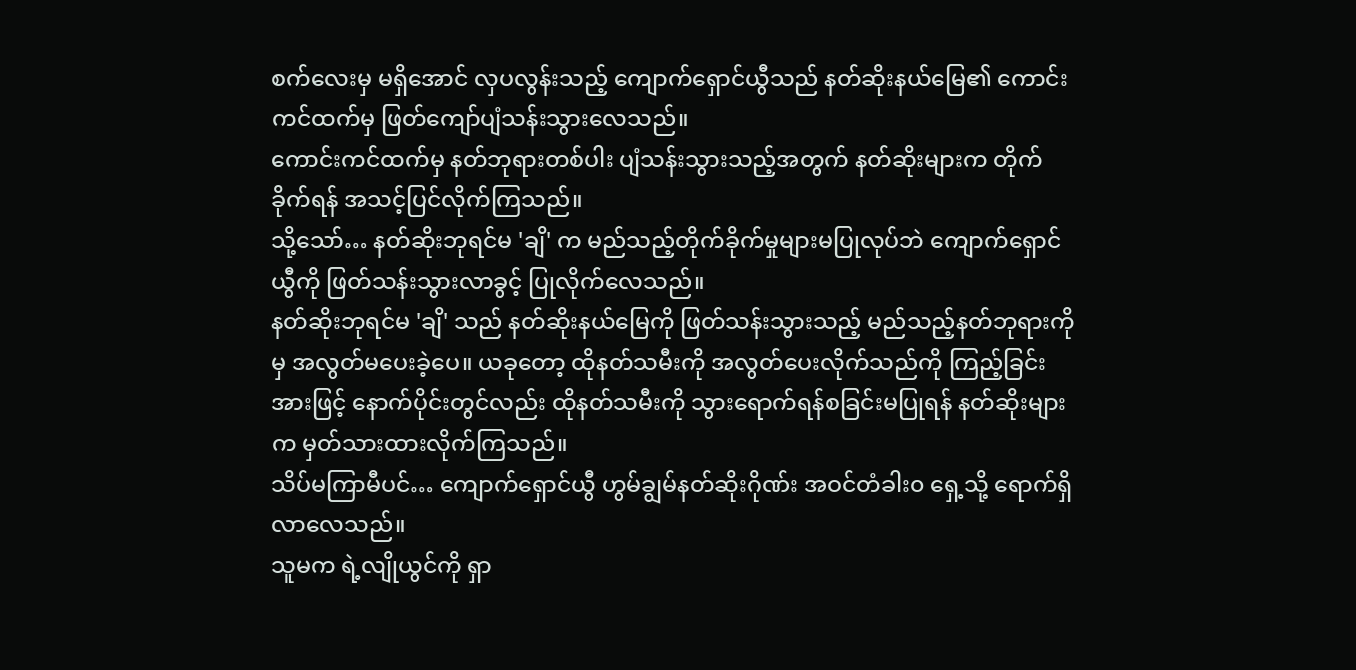စက်လေးမှ မရှိအောင် လှပလွန်းသည့် ကျောက်ရှောင်ယွီသည် နတ်ဆိုးနယ်မြေ၏ ကောင်းကင်ထက်မှ ဖြတ်ကျော်ပျံသန်းသွားလေသည်။
ကောင်းကင်ထက်မှ နတ်ဘုရားတစ်ပါး ပျံသန်းသွားသည့်အတွက် နတ်ဆိုးများက တိုက်ခိုက်ရန် အသင့်ပြင်လိုက်ကြသည်။
သို့သော်… နတ်ဆိုးဘုရင်မ 'ချိ' က မည်သည့်တိုက်ခိုက်မှုများမပြုလုပ်ဘဲ ကျောက်ရှောင်ယွီကို ဖြတ်သန်းသွားလာခွင့် ပြုလိုက်လေသည်။
နတ်ဆိုးဘုရင်မ 'ချိ' သည် နတ်ဆိုးနယ်မြေကို ဖြတ်သန်းသွားသည့် မည်သည့်နတ်ဘုရားကိုမှ အလွတ်မပေးခဲ့ပေ။ ယခုတော့ ထိုနတ်သမီးကို အလွတ်ပေးလိုက်သည်ကို ကြည့်ခြင်းအားဖြင့် နောက်ပိုင်းတွင်လည်း ထိုနတ်သမီးကို သွားရောက်ရန်စခြင်းမပြုရန် နတ်ဆိုးများက မှတ်သားထားလိုက်ကြသည်။
သိပ်မကြာမီပင်… ကျောက်ရှောင်ယွီ ဟွမ်ချွမ်နတ်ဆိုးဂိုဏ်း အဝင်တံခါး၀ ရှေ့သို့ ရောက်ရှိလာလေသည်။
သူမက ရဲ့လျိုယွင်ကို ရှာ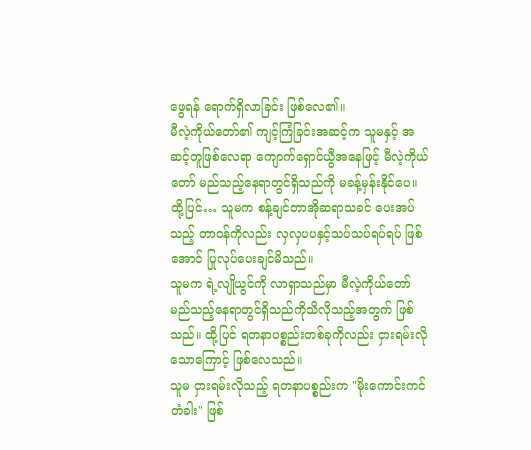ဖွေရန် ရောက်ရှိလာခြင်း ဖြစ်လေ၏။
မီလဲ့ကိုယ်တော်၏ ကျင့်ကြံခြင်းအဆင့်က သူမနှင့် အဆင့်တူဖြစ်လေရာ ကျောက်ရှောင်ယွီအနေဖြင့် မီလဲ့ကိုယ်တော် မည်သည့်နေရာတွင်ရှိသည်ကို မခန့်မှန်းနိုင်ပေ။
ထို့ပြင်… သူမက စန့်ချင်တာအိုဆရာသခင် ပေးအပ်သည့် တာဝန်ကိုလည်း လှလှပပနှင့်သပ်သပ်ရပ်ရပ် ဖြစ်အောင် ပြုလုပ်ပေးချင်မိသည်။
သူမက ရဲ့လျိုယွင်ကို လာရှာသည်မှာ မီလဲ့ကိုယ်တော် မည်သည့်နေရာတွင်ရှိသည်ကိုသိလိုသည့်အတွက် ဖြစ်သည်။ ထို့ပြင် ရတနာပစ္စည်းတစ်ခုကိုလည်း ငှားရမ်းလိုသောကြောင့် ဖြစ်လေသည်။
သူမ ငှားရမ်းလိုသည့် ရတနာပစ္စည်းက "မိုးကောင်းကင်တံခါး" ဖြစ်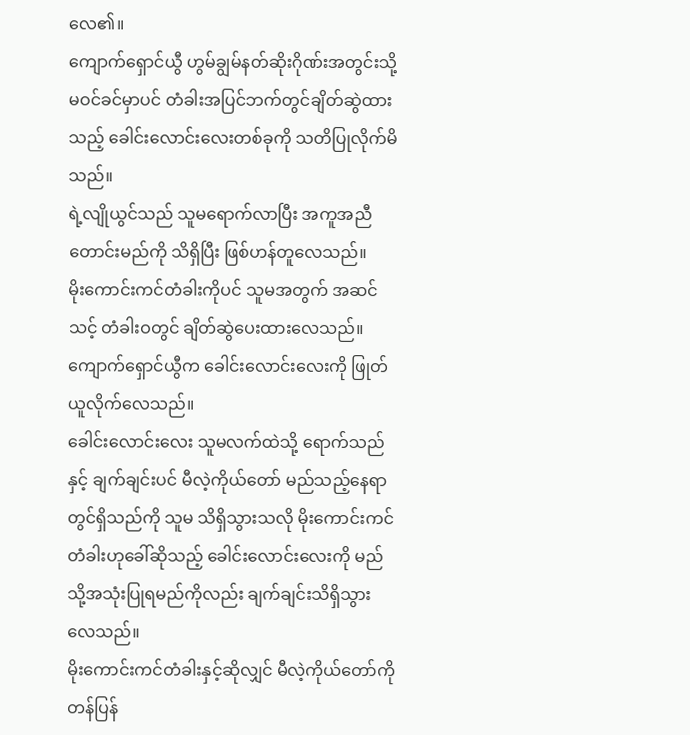လေ၏။
ကျောက်ရှောင်ယွီ ဟွမ်ချွမ်နတ်ဆိုးဂိုဏ်းအတွင်းသို့ မဝင်ခင်မှာပင် တံခါးအပြင်ဘက်တွင်ချိတ်ဆွဲထားသည့် ခေါင်းလောင်းလေးတစ်ခုကို သတိပြုလိုက်မိသည်။
ရဲ့လျိုယွင်သည် သူမရောက်လာပြီး အကူအညီတောင်းမည်ကို သိရှိပြီး ဖြစ်ဟန်တူလေသည်။
မိုးကောင်းကင်တံခါးကိုပင် သူမအတွက် အဆင်သင့် တံခါးဝတွင် ချိတ်ဆွဲပေးထားလေသည်။
ကျောက်ရှောင်ယွီက ခေါင်းလောင်းလေးကို ဖြုတ်ယူလိုက်လေသည်။
ခေါင်းလောင်းလေး သူမလက်ထဲသို့ ရောက်သည်နှင့် ချက်ချင်းပင် မီလဲ့ကိုယ်တော် မည်သည့်နေရာတွင်ရှိသည်ကို သူမ သိရှိသွားသလို မိုးကောင်းကင်တံခါးဟုခေါ်ဆိုသည့် ခေါင်းလောင်းလေးကို မည်သို့အသုံးပြုရမည်ကိုလည်း ချက်ချင်းသိရှိသွားလေသည်။
မိုးကောင်းကင်တံခါးနှင့်ဆိုလျှင် မီလဲ့ကိုယ်တော်ကို တန်ပြန်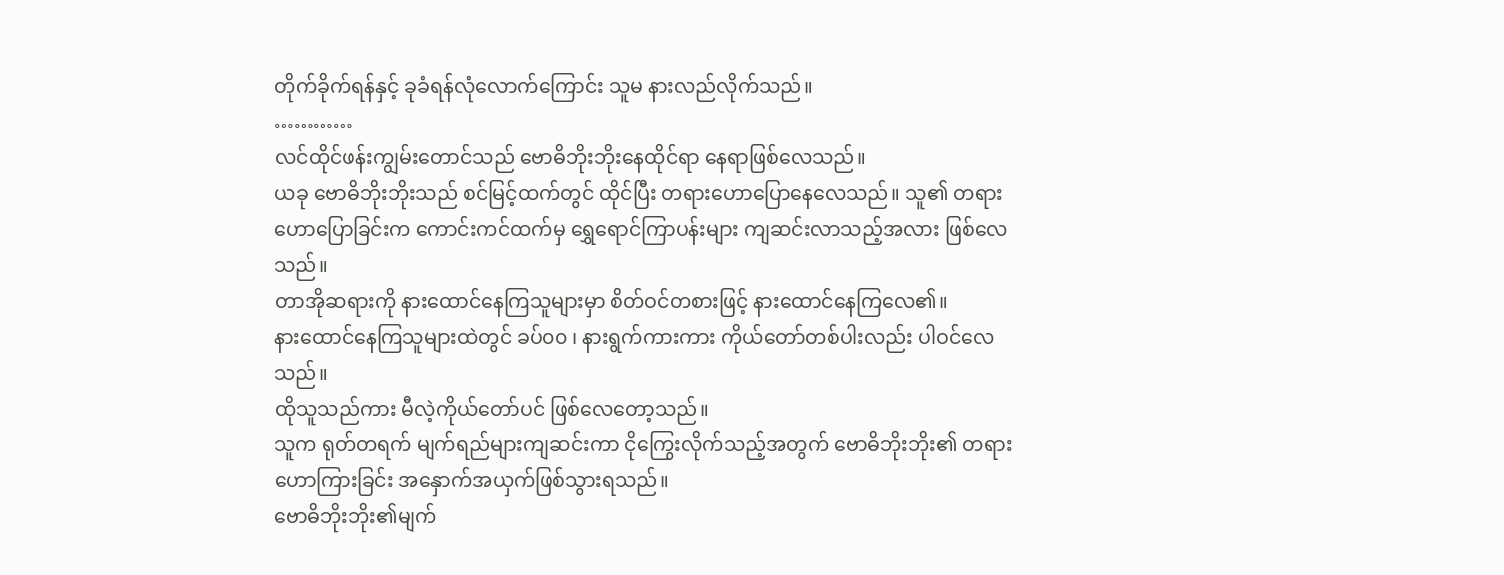တိုက်ခိုက်ရန်နှင့် ခုခံရန်လုံလောက်ကြောင်း သူမ နားလည်လိုက်သည်။
…………
လင်ထိုင်ဖန်းကျွမ်းတောင်သည် ဗောဓိဘိုးဘိုးနေထိုင်ရာ နေရာဖြစ်လေသည်။
ယခု ဗောဓိဘိုးဘိုးသည် စင်မြင့်ထက်တွင် ထိုင်ပြီး တရားဟောပြောနေလေသည်။ သူ၏ တရားဟောပြောခြင်းက ကောင်းကင်ထက်မှ ရွှေရောင်ကြာပန်းများ ကျဆင်းလာသည့်အလား ဖြစ်လေသည်။
တာအိုဆရားကို နားထောင်နေကြသူများမှာ စိတ်ဝင်တစားဖြင့် နားထောင်နေကြလေ၏။
နားထောင်နေကြသူများထဲတွင် ခပ်၀၀ ၊ နားရွက်ကားကား ကိုယ်တော်တစ်ပါးလည်း ပါဝင်လေသည်။
ထိုသူသည်ကား မီလဲ့ကိုယ်တော်ပင် ဖြစ်လေတော့သည်။
သူက ရုတ်တရက် မျက်ရည်များကျဆင်းကာ ငိုကြွေးလိုက်သည့်အတွက် ဗောဓိဘိုးဘိုး၏ တရားဟောကြားခြင်း အနှောက်အယှက်ဖြစ်သွားရသည်။
ဗောဓိဘိုးဘိုး၏မျက်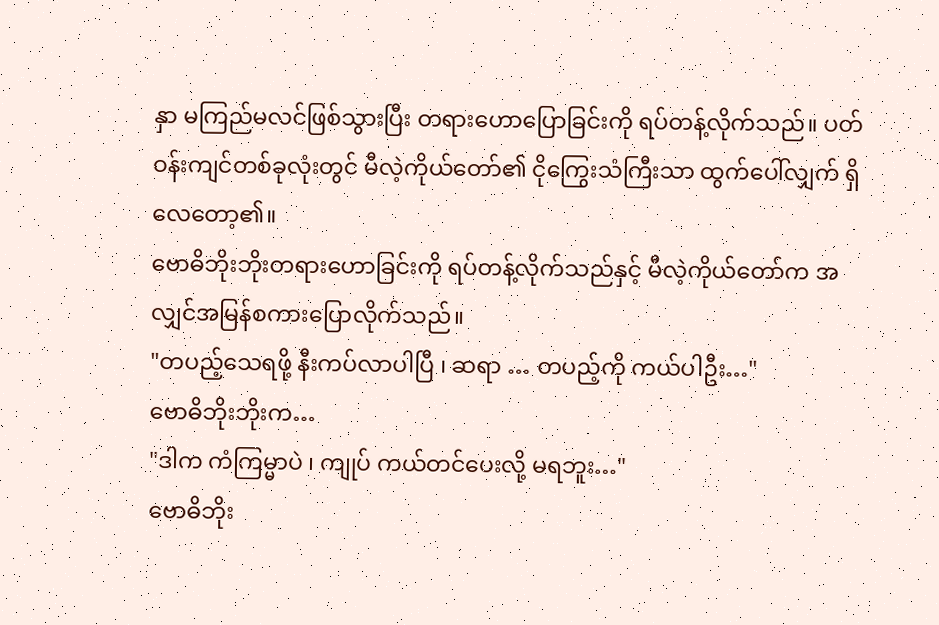နှာ မကြည်မလင်ဖြစ်သွားပြီး တရားဟောပြောခြင်းကို ရပ်တန့်လိုက်သည်။ ပတ်ဝန်းကျင်တစ်ခုလုံးတွင် မီလဲ့ကိုယ်တော်၏ ငိုကြွေးသံကြီးသာ ထွက်ပေါ်လျှက် ရှိလေတော့၏။
ဗောဓိဘိုးဘိုးတရားဟောခြင်းကို ရပ်တန့်လိုက်သည်နှင့် မီလဲ့ကိုယ်တော်က အလျှင်အမြန်စကားပြောလိုက်သည်။
"တပည့်သေရဖို့ နီးကပ်လာပါပြီ ၊ ဆရာ … တပည့်ကို ကယ်ပါဦး…"
ဗောဓိဘိုးဘိုးက…
"ဒါက ကံကြမ္မာပဲ ၊ ကျုပ် ကယ်တင်ပေးလို့ မရဘူး…"
ဗောဓိဘိုး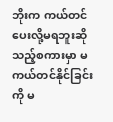ဘိုးက ကယ်တင်ပေးလို့မရဘူးဆိုသည့်စကားမှာ မကယ်တင်နိုင်ခြင်းကို မ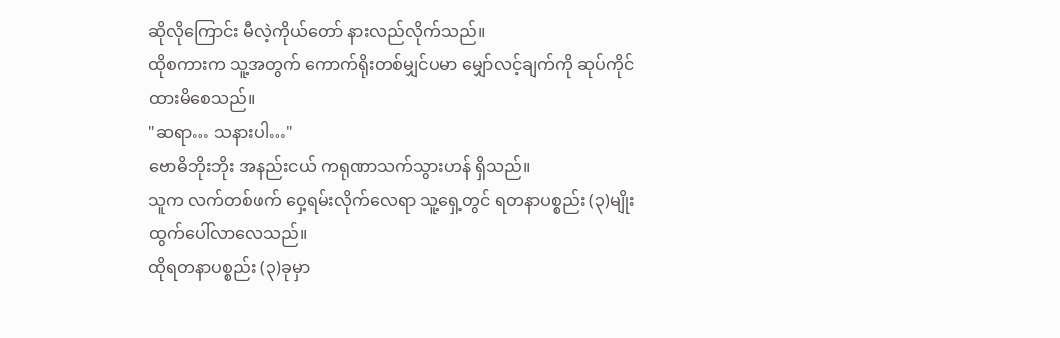ဆိုလိုကြောင်း မီလဲ့ကိုယ်တော် နားလည်လိုက်သည်။
ထိုစကားက သူ့အတွက် ကောက်ရိုးတစ်မျှင်ပမာ မျှော်လင့်ချက်ကို ဆုပ်ကိုင်ထားမိစေသည်။
"ဆရာ… သနားပါ…"
ဗောဓိဘိုးဘိုး အနည်းငယ် ကရုဏာသက်သွားဟန် ရှိသည်။
သူက လက်တစ်ဖက် ဝှေ့ရမ်းလိုက်လေရာ သူ့ရှေ့တွင် ရတနာပစ္စည်း (၃)မျိုး ထွက်ပေါ်လာလေသည်။
ထိုရတနာပစ္စည်း (၃)ခုမှာ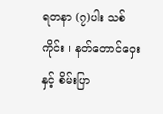ရတနာ (၇)ပါး သစ်ကိုင်း ၊ နတ်တောင်ဝှေးနှင့် စိမ်းပြာ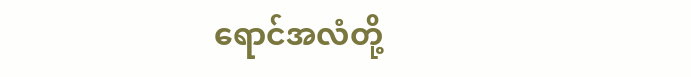ရောင်အလံတို့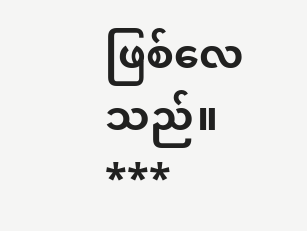ဖြစ်လေသည်။
***